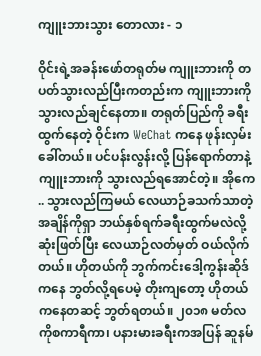ကျူးဘားသွား တောလား - ၁

ဝိုင်းရဲ့အခန်းဖော်တရုတ်မ ကျူးဘားကို တပတ်သွားလည်ပြီးကတည်းက ကျူးဘားကို သွားလည်ချင်နေတာ။ တရုတ်ပြည်ကို ခရီးထွက်နေတဲ့ ဝိုင်းက WeChat ကနေ ဖုန်းလှမ်းခေါ်တယ်။ ပင်ပန်းလွန်းလို့ ပြန်ရောက်တာနဲ့ ကျူးဘားကို သွားလည်ရအောင်တဲ့။ အိုကေ .. သွားလည်ကြမယ် လေယာဉ်ခသက်သာတဲ့အချိန်ကိုရှာ ဘယ်နှစ်ရက်ခရီးထွက်မလဲလို့ ဆုံးဖြတ်ပြီး လေယာဉ်လတ်မှတ် ဝယ်လိုက်တယ်။ ဟိုတယ်ကို ဘွက်ကင်းဒေါ့ကွန်းဆိုဒ်ကနေ ဘွတ်လို့ရပေမဲ့ တိုးကျတော့ ဟိုတယ်ကနေတဆင့် ဘွတ်ရတယ်။ ၂၀၁၈ မတ်လ ကိုစကာရီကာ၊ ပနားမားခရီးကအပြန် ဆူနမ်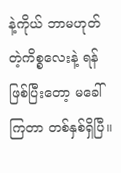နဲ့ကိုယ် ဘာမဟုတ်တဲ့ကိစ္စလေးနဲ့ ရန်ဖြစ်ပြီးတော့ မခေါ် ကြတာ တစ်နှစ်ရှိပြီ။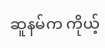ဆူနမ်က ကိုယ့်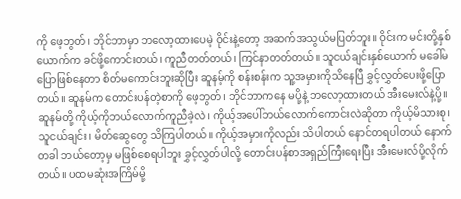ကို ဖေ့ဘွတ်၊ ဘိုင်ဘာမှာ ဘလော့ထားပေမဲ့ ဝိုင်းနဲ့တော့ အဆက်အသွယ်မပြတ်ဘူး။ ဝိုင်းက မင်းတို့နှစ်ယောက်က ခင်ဖို့ကောင်းတယ်၊ ကူညီတတ်တယ်၊ ကြင်နာတတ်တယ်။ သူငယ်ချင်းနှစ်ယောက် မခေါ်မပြောဖြစ်နေတာ စိတ်မကောင်းဘူးဆိုပြီး ဆူနမ့်ကို စန်းစန်းက သူ့အမှားကိုသိနေပြီ ခွှင့်လွှတ်ပေးဖို့ပြောတယ်။ ဆူနမ်က တောင်းပန်တဲ့စာကို ဖေ့ဘွတ်၊ ဘိုင်ဘာကနေ မပို့နဲ့ ဘလော့ထားတယ် အီးမေးလ်နဲ့ပို့။ ဆူနမ်တို့ ကိုယ့်ကိုဘယ်လောက်ကူညီခဲ့လဲ၊ ကိုယ့်အပေါ်ဘယ်လောက်ကောင်းလဲဆိုတာ ကိုယ့်မိသားစု၊ သူငယ်ချင်း၊ မိတ်ဆွေတွေ သိကြပါတယ်။ ကိုယ့်အမှားကိုလည်း သိပါတယ် နောင်တရပါတယ် နောက်တခါ ဘယ်တော့မှ မဖြစ်စေရပါဘူး ခွှင့်လွှတ်ပါလို့ တောင်းပန်စာအရှည်ကြီးရေးပြီး အီးမေးလ်ပို့လိုက်တယ်။ ပထမဆုံးအကြိမ်မို့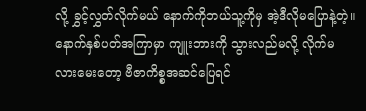လို့ ခွှင့်လွှတ်လိုက်မယ် နောက်ကိုဘယ်သူ့ကိုမှ အဲ့ဒီလိုမပြောနဲ့တဲ့။ နောက်နှစ်ပတ်အကြာမှာ ကျူးဘားကို သွားလည်မလို့ လိုက်မလားမေးတော့ ဗီဇာကိစ္စအဆင်ပြေရင်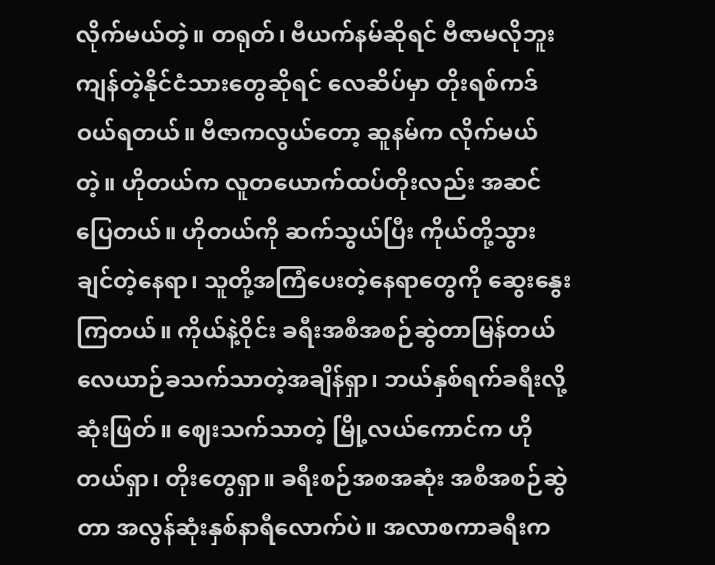လိုက်မယ်တဲ့။ တရုတ်၊ ဗီယက်နမ်ဆိုရင် ဗီဇာမလိုဘူး ကျန်တဲ့နိုင်ငံသားတွေဆိုရင် လေဆိပ်မှာ တိုးရစ်ကဒ်ဝယ်ရတယ်။ ဗီဇာကလွယ်တော့ ဆူနမ်က လိုက်မယ်တဲ့။ ဟိုတယ်က လူတယောက်ထပ်တိုးလည်း အဆင်ပြေတယ်။ ဟိုတယ်ကို ဆက်သွယ်ပြီး ကိုယ်တို့သွားချင်တဲ့နေရာ၊ သူတို့အကြံပေးတဲ့နေရာတွေကို ဆွေးနွေးကြတယ်။ ကိုယ်နဲ့ဝိုင်း ခရီးအစီအစဉ်ဆွဲတာမြန်တယ် လေယာဉ်ခသက်သာတဲ့အချိန်ရှာ၊ ဘယ်နှစ်ရက်ခရီးလို့ဆုံးဖြတ်။ ဈေးသက်သာတဲ့ မြို့လယ်ကောင်က ဟိုတယ်ရှာ၊ တိုးတွေရှာ။ ခရီးစဉ်အစအဆုံး အစီအစဉ်ဆွဲတာ အလွန်ဆုံးနှစ်နာရီလောက်ပဲ။ အလာစကာခရီးက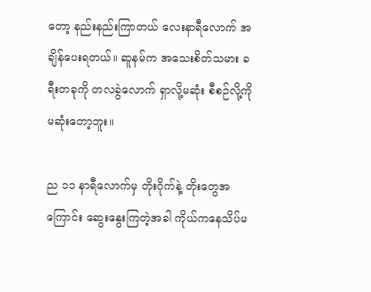တော့ နည်းနည်းကြာတယ် လေးနာရီလောက် အချိန်ပေးရတယ်။ ဆူနမ်က အသေးစိတ်သမား ခရီးတခုကို တလခွဲလောက် ရှာလို့မဆုံး စီစဉ်လို့ကို မဆုံးတော့ဘူး။

ည ၁၁ နာရီလောက်မှ တိုးဂိုက်နဲ့ တိုးတွေအကြောင်း ဆွေးနွေးကြတဲ့အခါ ကိုယ်ကနေသိပ်မ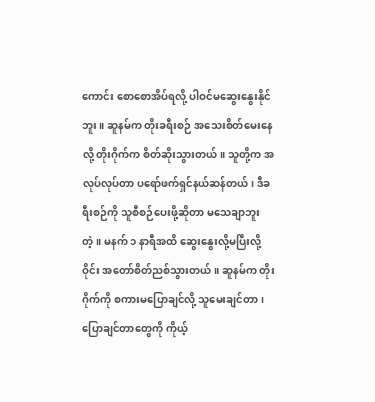ကောင်း စောစောအိပ်ရလို့ ပါဝင်မဆွေးနွေးနိုင်ဘူး။ ဆူနမ်က တိုးခရီးစဉ် အသေးစိတ်မေးနေလို့ တိုးဂိုက်က စိတ်ဆိုးသွားတယ်။ သူတို့က အလုပ်လုပ်တာ ပရော်ဖက်ရှင်နယ်ဆန်တယ်၊ ဒီခရီးစဉ်ကို သူစီစဉ်ပေးဖို့ဆိုတာ မသေချာဘူးတဲ့။ မနက် ၁ နာရီအထိ ဆွေးနွေးလို့မပြီးလို့ ဝိုင်း အတော်စိတ်ညစ်သွားတယ်။ ဆူနမ်က တိုးဂိုက်ကို စကားမပြောချင်လို့ သူမေးချင်တာ၊ ပြောချင်တာတွေကို ကိုယ့်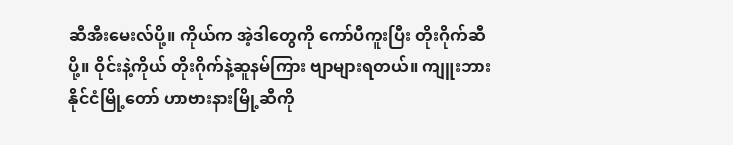ဆီအီးမေးလ်ပို့။ ကိုယ်က အဲ့ဒါတွေကို ကော်ပီကူးပြီး တိုးဂိုက်ဆီပို့။ ဝိုင်းနဲ့ကိုယ် တိုးဂိုက်နဲ့ဆူနမ်ကြား ဗျာများရတယ်။ ကျူးဘားနိုင်ငံမြို့တော် ဟာဗားနားမြို့ဆီကို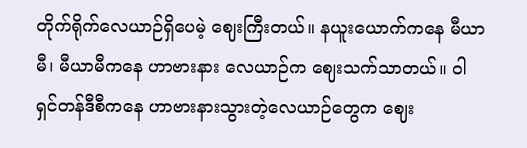တိုက်ရိုက်လေယာဉ်ရှိပေမဲ့ ဈေးကြီးတယ်။ နယူးယောက်ကနေ မီယာမီ၊ မီယာမီကနေ ဟာဗားနား လေယာဉ်က ဈေးသက်သာတယ်။ ဝါရှင်တန်ဒီစီကနေ ဟာဗားနားသွားတဲ့လေယာဉ်တွေက ဈေး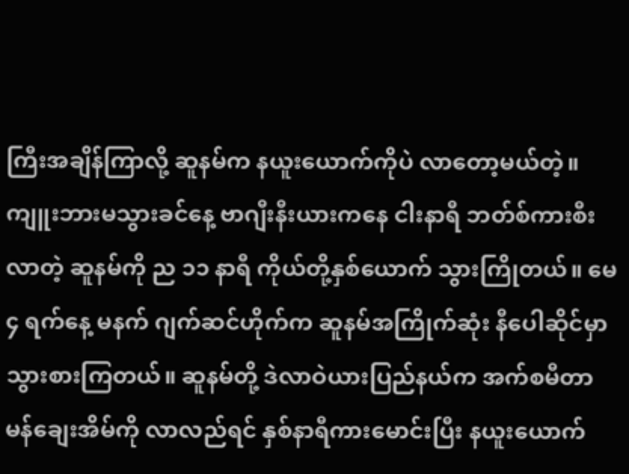ကြီးအချိန်ကြာလို့ ဆူနမ်က နယူးယောက်ကိုပဲ လာတော့မယ်တဲ့။ ကျူးဘားမသွားခင်နေ့ ဗာဂျီးနီးယားကနေ ငါးနာရီ ဘတ်စ်ကားစီးလာတဲ့ ဆူနမ်ကို ည ၁၁ နာရီ ကိုယ်တို့နှစ်ယောက် သွားကြိုတယ်။ မေ ၄ ရက်နေ့ မနက် ဂျက်ဆင်ဟိုက်က ဆူနမ်အကြိုက်ဆုံး နီပေါဆိုင်မှာ သွားစားကြတယ်။ ဆူနမ်တို့ ဒဲလာဝဲယားပြည်နယ်က အက်စမီတာမန်ချေးအိမ်ကို လာလည်ရင် နှစ်နာရီကားမောင်းပြီး နယူးယောက်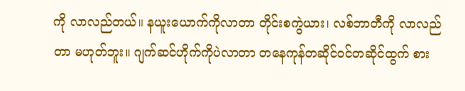ကို လာလည်တယ်။ နယူးယောက်ကိုလာတာ တိုင်းစကွဲယား၊ လစ်ဘာတီကို လာလည်တာ မဟုတ်ဘူး။ ဂျက်ဆင်ဟိုက်ကိုပဲလာတာ တနေကုန်တဆိုင်ဝင်တဆိုင်ထွက် စား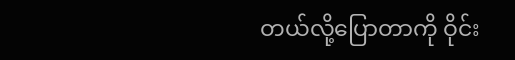တယ်လို့ပြောတာကို ဝိုင်း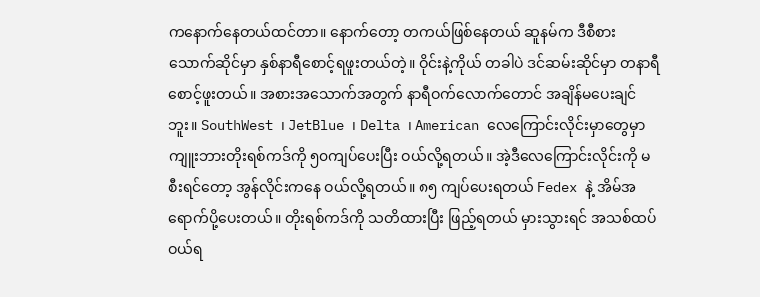ကနောက်နေတယ်ထင်တာ။ နောက်တော့ တကယ်ဖြစ်နေတယ် ဆူနမ်က ဒီစီစားသောက်ဆိုင်မှာ နှစ်နာရီစောင့်ရဖူးတယ်တဲ့။ ဝိုင်းနဲ့ကိုယ် တခါပဲ ဒင်ဆမ်းဆိုင်မှာ တနာရီစောင့်ဖူးတယ်။ အစားအသောက်အတွက် နာရီဝက်လောက်တောင် အချိန်မပေးချင်ဘူး။ SouthWest ၊ JetBlue ၊ Delta ၊ American လေကြောင်းလိုင်းမှာတွေမှာ ကျူးဘားတိုးရစ်ကဒ်ကို ၅၀ကျပ်ပေးပြီး ဝယ်လို့ရတယ်။ အဲ့ဒီလေကြောင်းလိုင်းကို မစီးရင်တော့ အွန်လိုင်းကနေ ဝယ်လို့ရတယ်။ ၈၅ ကျပ်ပေးရတယ် Fedex နဲ့ အိမ်အရောက်ပို့ပေးတယ်။ တိုးရစ်ကဒ်ကို သတိထားပြီး ဖြည့်ရတယ် မှားသွားရင် အသစ်ထပ်ဝယ်ရ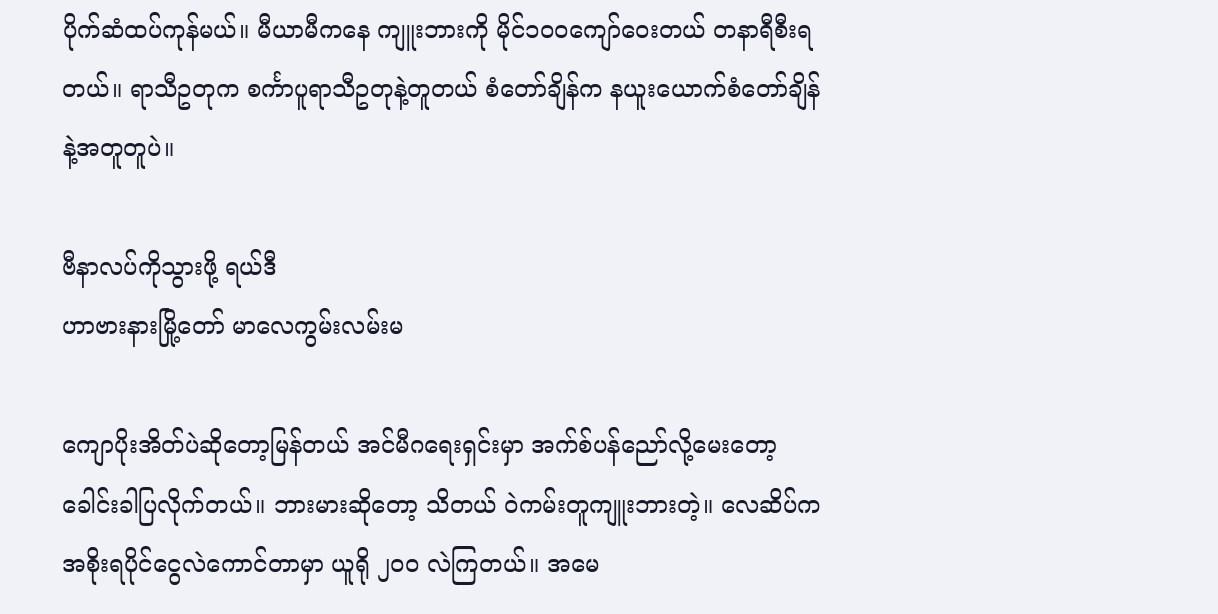ပိုက်ဆံထပ်ကုန်မယ်။ မီယာမီကနေ ကျူးဘားကို မိုင်၁၀၀ကျော်ဝေးတယ် တနာရီစီးရတယ်။ ရာသီဥတုက စင်္ကာပူရာသီဥတုနဲ့တူတယ် စံတော်ချိန်က နယူးယောက်စံတော်ချိန်နဲ့အတူတူပဲ။

ဗီနာလပ်ကိုသွားဖို့ ရယ်ဒီ
ဟာဗားနားမြို့တော် မာလေကွမ်းလမ်းမ

ကျောပိုးအိတ်ပဲဆိုတော့မြန်တယ် အင်မီဂရေးရှင်းမှာ အက်စ်ပန်ညော်လို့မေးတော့ ခေါင်းခါပြလိုက်တယ်။ ဘားမားဆိုတော့ သိတယ် ဝဲကမ်းတူကျူးဘားတဲ့။ လေဆိပ်ကအစိုးရပိုင်ငွေလဲကောင်တာမှာ ယူရို ၂၀၀ လဲကြတယ်။ အမေ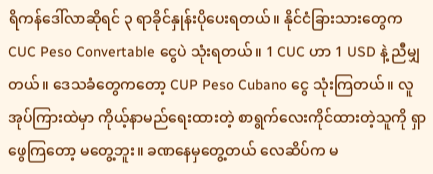ရိကန်ဒေါ်လာဆိုရင် ၃ ရာခိုင်နှုန်းပိုပေးရတယ်။ နိုင်ငံခြားသားတွေက CUC Peso Convertable ငွေပဲ သုံးရတယ်။ 1 CUC ဟာ 1 USD နဲ့ ညီမျှတယ်။ ဒေသခံတွေကတော့ CUP Peso Cubano ငွေ သုံးကြတယ်။ လူအုပ်ကြားထဲမှာ ကိုယ့်နာမည်ရေးထားတဲ့ စာရွက်လေးကိုင်ထားတဲ့သူကို ရှာဖွေကြတော့ မတွေ့ဘူး။ ခဏနေမှတွေ့တယ် လေဆိပ်က မ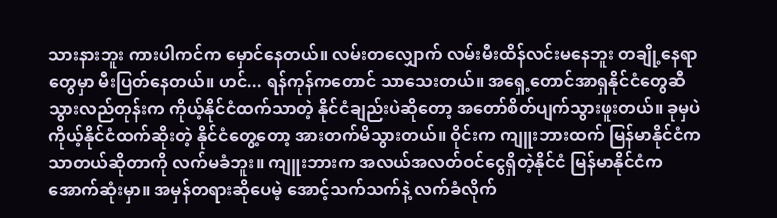သားနားဘူး ကားပါကင်က မှောင်နေတယ်။ လမ်းတလျှောက် လမ်းမီးထိန်လင်းမနေဘူး တချို့နေရာတွေမှာ မီးပြတ်နေတယ်။ ဟင်... ရန်ကုန်ကတောင် သာသေးတယ်။ အရှေ့တောင်အာရှနိုင်ငံတွေဆီ သွားလည်တုန်းက ကိုယ့်နိုင်ငံထက်သာတဲ့ နိုင်ငံချည်းပဲဆိုတော့ အတော်စိတ်ပျက်သွားဖူးတယ်။ ခုမှပဲ ကိုယ့်နိုင်ငံထက်ဆိုးတဲ့ နိုင်ငံတွေ့တော့ အားတက်မိသွားတယ်။ ဝိုင်းက ကျူးဘားထက် မြန်မာနိုင်ငံက သာတယ်ဆိုတာကို လက်မခံဘူး။ ကျူးဘားက အလယ်အလတ်ဝင်ငွေရှိတဲ့နိုင်ငံ မြန်မာနိုင်ငံက အောက်ဆုံးမှာ။ အမှန်တရားဆိုပေမဲ့ အောင့်သက်သက်နဲ့ လက်ခံလိုက်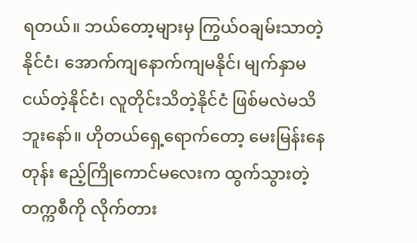ရတယ်။ ဘယ်တော့များမှ ကြွယ်ဝချမ်းသာတဲ့နိုင်ငံ၊ အောက်ကျနောက်ကျမနိုင်၊ မျက်နှာမငယ်တဲ့နိုင်ငံ၊ လူတိုင်းသိတဲ့နိုင်ငံ ဖြစ်မလဲမသိဘူးနော်။ ဟိုတယ်ရှေ့ရောက်တော့ မေးမြန်းနေတုန်း ဧည့်ကြိုကောင်မလေးက ထွက်သွားတဲ့တက္ကစီကို လိုက်တား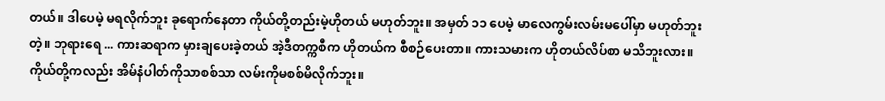တယ်။ ဒါပေမဲ့ မရလိုက်ဘူး ခုရောက်နေတာ ကိုယ်တို့တည်းမဲ့ဟိုတယ် မဟုတ်ဘူး။ အမှတ် ၁၁ ပေမဲ့ မာလေကွမ်းလမ်းမပေါ်မှာ မဟုတ်ဘူးတဲ့။ ဘုရားရေ ... ကားဆရာက မှားချပေးခဲ့တယ် အဲ့ဒီတက္ကစီက ဟိုတယ်က စီစဉ်ပေးတာ။ ကားသမားက ဟိုတယ်လိပ်စာ မသိဘူးလား။ ကိုယ်တို့ကလည်း အိမ်နံပါတ်ကိုသာစစ်သာ လမ်းကိုမစစ်မိလိုက်ဘူး။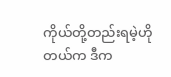ကိုယ်တို့တည်းရမဲ့ဟိုတယ်က ဒီက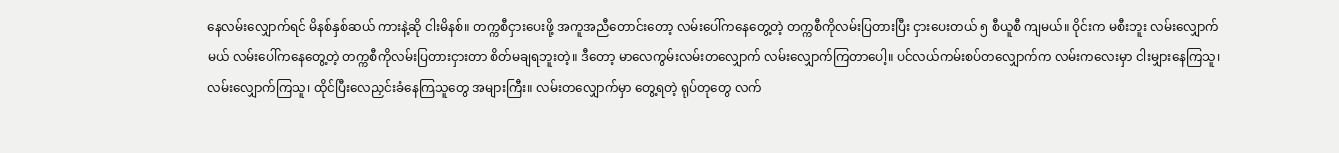နေလမ်းလျှောက်ရင် မိနစ်နှစ်ဆယ် ကားနဲ့ဆို ငါးမိနစ်။ တက္ကစီငှားပေးဖို့ အကူအညီတောင်းတော့ လမ်းပေါ်ကနေတွေ့တဲ့ တက္ကစီကိုလမ်းပြတားပြီး ငှားပေးတယ် ၅ စီယူစီ ကျမယ်။ ဝိုင်းက မစီးဘူး လမ်းလျှောက်မယ် လမ်းပေါ်ကနေတွေ့တဲ့ တက္ကစီကိုလမ်းပြတားငှားတာ စိတ်မချရဘူးတဲ့။ ဒီတော့ မာလေကွမ်းလမ်းတလျှောက် လမ်းလျှောက်ကြတာပေါ့။ ပင်လယ်ကမ်းစပ်တလျှောက်က လမ်းကလေးမှာ ငါးမျှားနေကြသူ၊ လမ်းလျှောက်ကြသူ၊ ထိုင်ပြီးလေညှင်းခံနေကြသူတွေ အများကြီး။ လမ်းတလျှောက်မှာ တွေ့ရတဲ့ ရုပ်တုတွေ လက်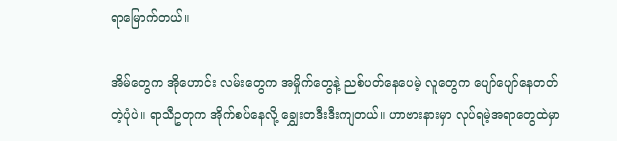ရာမြောက်တယ်။

အိမ်တွေက အိုဟောင်း လမ်းတွေက အမှိုက်တွေနဲ့ ညစ်ပတ်နေပေမဲ့ လူတွေက ပျော်ပျော်နေတတ်တဲ့ပုံပဲ။ ရာသီဥတုက အိုက်စပ်နေလို့ ‌ချွှေးတဒီးဒီးကျတယ်။ ဟာဗားနားမှာ လုပ်ရမဲ့အရာတွေထဲမှာ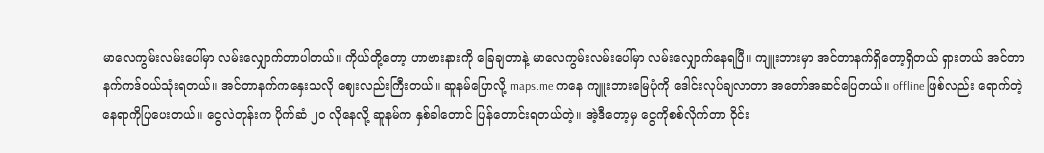မာလေကွမ်းလမ်းပေါ်မှာ လမ်းလျှောက်တာပါတယ်။ ကိုယ်တို့တော့ ဟာဗားနားကို ခြေချတာနဲ့ မာလေကွမ်းလမ်းပေါ်မှာ လမ်းလျှောက်နေရပြီ။ ကျူးဘားမှာ အင်တာနက်ရှိတော့ရှိတယ် ရှားတယ် အင်တာနက်ကဒ်ဝယ်သုံးရတယ်။ အင်တာနက်ကနှေးသလို ဈေးလည်းကြီးတယ်။ ဆူနမ်ပြောလို့ maps.me ကနေ ကျူးဘားမြေပုံကို ဒေါင်းလုပ်ချလာတာ အတော်အဆင်ပြေတယ်။ offline ဖြစ်လည်း ရောက်တဲ့နေရာကိုပြပေးတယ်။ ငွေလဲတုန်းက ပိုက်ဆံ ၂၀ လိုနေလို့ ဆူနမ်က နှစ်ခါတောင် ပြန်တောင်းရတယ်တဲ့။ အဲ့ဒီတော့မှ ငွေကိုစစ်လိုက်တာ ဝိုင်း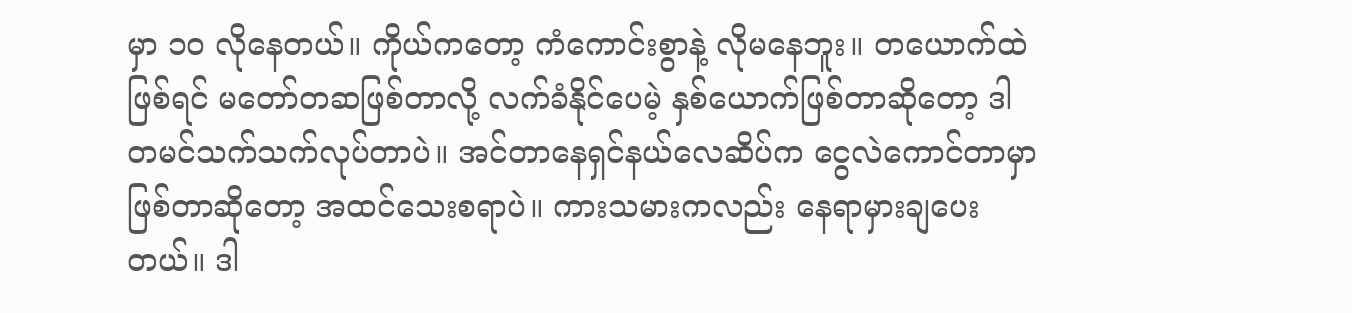မှာ ၁၀ လိုနေတယ်။ ကိုယ်ကတော့ ကံကောင်းစွာနဲ့ လိုမနေဘူး။ တယောက်ထဲဖြစ်ရင် မတော်တဆဖြစ်တာလို့ လက်ခံနိုင်ပေမဲ့ နှစ်ယောက်ဖြစ်တာဆိုတော့ ဒါတမင်သက်သက်လုပ်တာပဲ။ အင်တာနေရှင်နယ်လေဆိပ်က ငွေလဲကောင်တာမှာဖြစ်တာဆိုတော့ အထင်သေးစရာပဲ။ ကားသမားကလည်း နေရာမှားချပေးတယ်။ ဒါ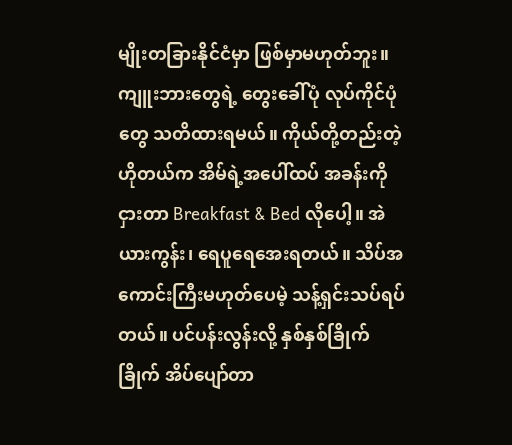မျိုးတခြားနိုင်ငံမှာ ဖြစ်မှာမဟုတ်ဘူး။ ကျူးဘားတွေရဲ့ တွေးခေါ်ပုံ လုပ်ကိုင်ပုံတွေ သတိထားရမယ်။ ကိုယ်တို့တည်းတဲ့ဟိုတယ်က အိမ်ရဲ့အပေါ်ထပ် အခန်းကိုငှားတာ Breakfast & Bed လိုပေါ့။ အဲယားကွန်း၊ ရေပူရေအေးရတယ်။ သိပ်အကောင်းကြီးမဟုတ်ပေမဲ့ သန့်ရှင်းသပ်ရပ်တယ်။ ပင်ပန်းလွန်းလို့ နှစ်နှစ်ခြိုက်ခြိုက် အိပ်ပျော်တာ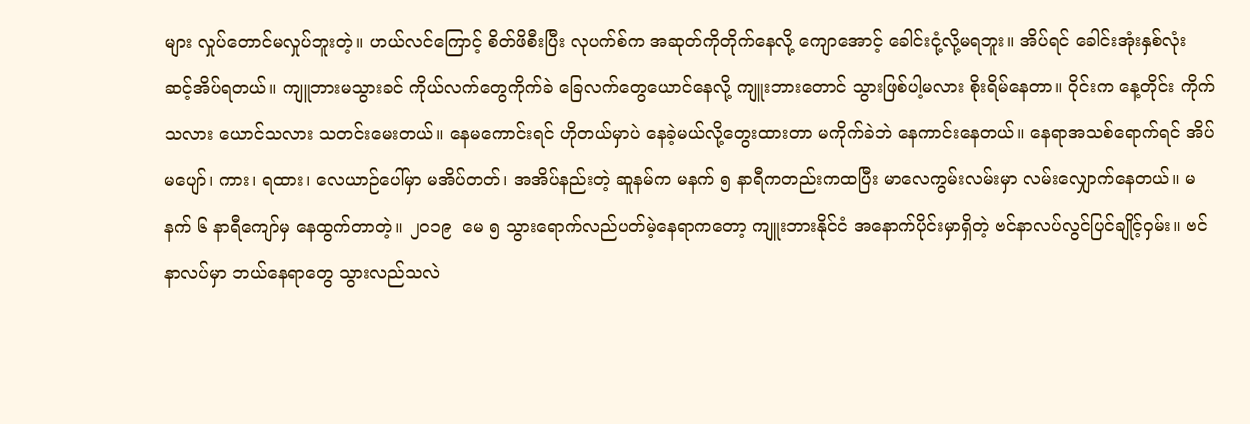များ လှုပ်တောင်မလှုပ်ဘူးတဲ့။ ဟယ်လင်ကြောင့် စိတ်ဖိစီးပြီး လုပက်စ်က အဆုတ်ကိုတိုက်နေလို့ ကျောအောင့် ခေါင်းငုံ့လို့မရဘူး။ အိပ်ရင် ခေါင်းအုံးနှစ်လုံး ဆင့်အိပ်ရတယ်။ ကျူဘားမသွားခင် ကိုယ်လက်တွေကိုက်ခဲ ခြေလက်တွေယောင်နေလို့ ကျူးဘားတောင် သွားဖြစ်ပါ့မလား စိုးရိမ်နေတာ။ ဝိုင်းက နေ့တိုင်း ကိုက်သလား ယောင်သလား သတင်းမေးတယ်။ နေမကောင်းရင် ဟိုတယ်မှာပဲ နေခဲ့မယ်လို့တွေးထားတာ မကိုက်ခဲဘဲ နေကာင်းနေတယ်။ နေရာအသစ်ရောက်ရင် အိပ်မပျော်၊ ကား၊ ရထား၊ လေယာဉ်ပေါ်မှာ မအိပ်တတ်၊ အအိပ်နည်းတဲ့ ဆူနမ်က မနက် ၅ နာရီကတည်းကထပြီး မာလေကွမ်းလမ်းမှာ လမ်းလျှောက်နေတယ်။ မနက် ၆ နာရီကျော်မှ နေထွက်တာတဲ့။ ၂၀၁၉  မေ ၅ သွားရောက်လည်ပတ်မဲ့နေရာကတော့ ကျူးဘားနိုင်ငံ အနောက်ပိုင်းမှာရှိတဲ့ ဗင်နာလပ်လွင်ပြင်ချိုင့်ဝှမ်း။ ဗင်နာလပ်မှာ ဘယ်နေရာတွေ သွားလည်သလဲ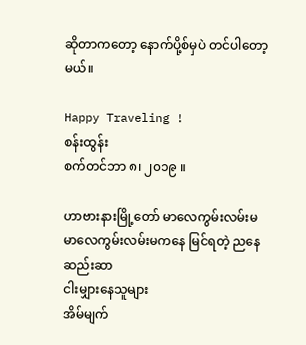ဆိုတာကတော့ နောက်ပို့စ်မှပဲ တင်ပါတော့မယ်။

Happy Traveling !
စန်းထွန်း
စက်တင်ဘာ ၈၊ ၂၀၁၉ ။

ဟာဗားနားမြို့တော် မာလေကွမ်းလမ်းမ
မာလေကွမ်းလမ်းမကနေ မြင်ရတဲ့ ညနေဆည်းဆာ
ငါးမျှားနေသူများ
အိမ်မျက်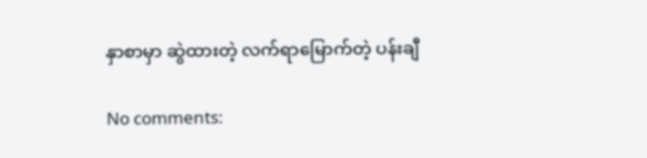နှာစာမှာ ဆွဲထားတဲ့ လက်ရာမြောက်တဲ့ ပန်းချီ

No comments: